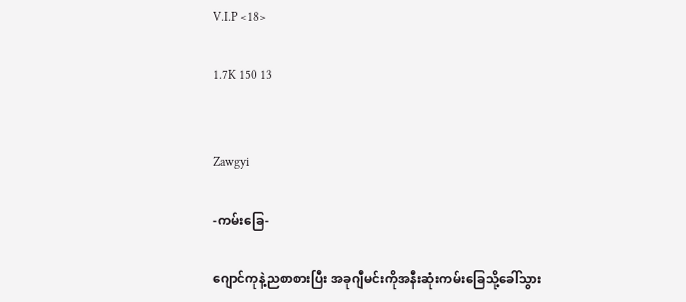V.I.P <18>

1.7K 150 13


Zawgyi

-ကမ်းခြေ-

ဂျောင်ကုနဲ့ညစာစားပြီး အခုဂျီမင်းကိုအနီးဆုံးကမ်းခြေသို့ခေါ်သွား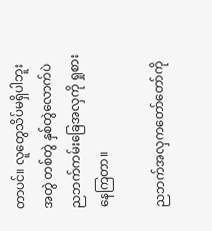တာပင်။ လူတွေသိပ်မရှိပါဘူး အတွဲ တစ်တွဲ နှစ်တွဲလောက်ပဲ ညဘက်ကမ်းခြေအလှကို ရှုစားနေကြတာ။

ညဘက်အလှကတော်တော်ကို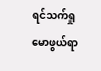ရင်သက်ရှုမောဖွယ်ရာ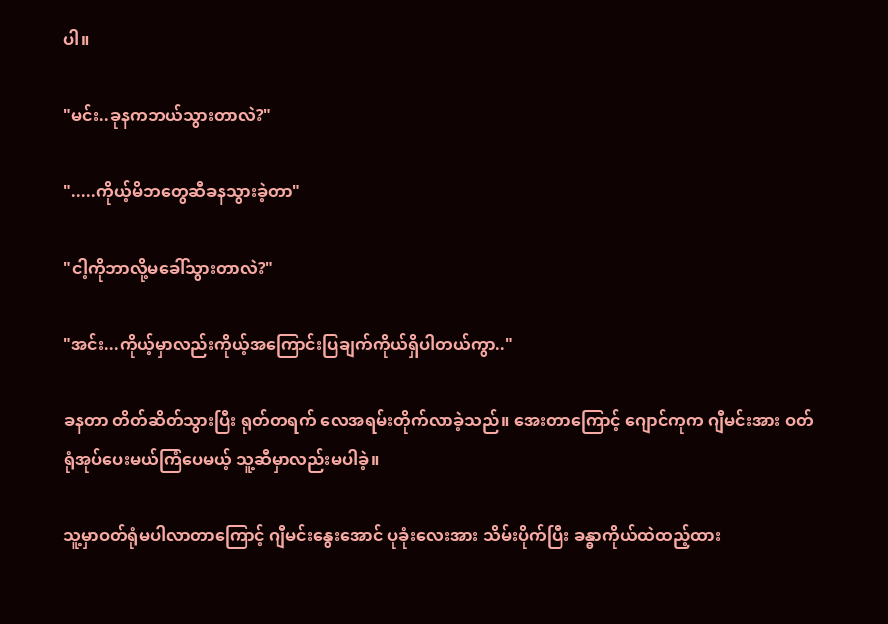ပါ။

"မင်း..ခုနကဘယ်သွားတာလဲ?"

".....ကိုယ့်မိဘတွေဆီခနသွားခဲ့တာ"

"ငါ့ကိုဘာလို့မခေါ်သွားတာလဲ?"

"အင်း...ကိုယ့်မှာလည်းကိုယ့်အကြောင်းပြချက်ကိုယ်ရှိပါတယ်ကွာ.."

ခနတာ တိတ်ဆိတ်သွားပြီး ရုတ်တရက် လေအရမ်းတိုက်လာခဲ့သည်။ အေးတာကြောင့် ဂျောင်ကုက ဂျီမင်းအား ဝတ်ရုံအုပ်ပေးမယ်ကြံပေမယ့် သူ့ဆီမှာလည်းမပါခဲ့။

သူ့မှာဝတ်ရုံမပါလာတာကြောင့် ဂျီမင်းနွေးအောင် ပုခုံးလေးအား သိမ်းပိုက်ပြီး ခန္ဓာကိုယ်ထဲထည့်ထား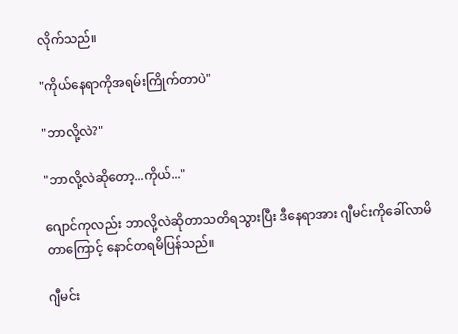လိုက်သည်။

"ကိုယ်နေရာကိုအရမ်းကြိုက်တာပဲ"

"ဘာလို့လဲ?"

"ဘာလို့လဲဆိုတော့...ကိုယ်..."

ဂျောင်ကုလည်း ဘာလို့လဲဆိုတာသတိရသွားပြီး ဒီနေရာအား ဂျီမင်းကိုခေါ်လာမိတာကြောင့် နောင်တရမိပြန်သည်။

ဂျီမင်း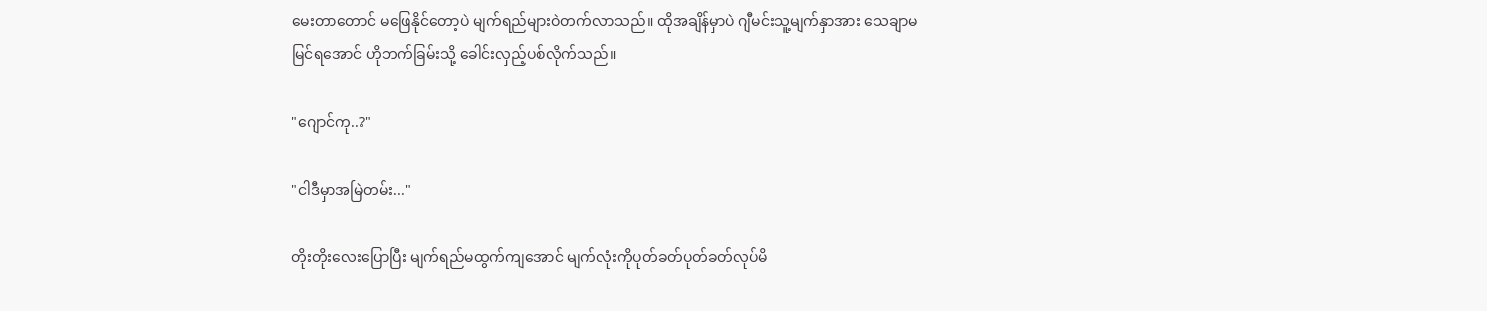မေးတာတောင် မဖြေနိုင်တော့ပဲ မျက်ရည်များဝဲတက်လာသည်။ ထိုအချိန်မှာပဲ ဂျီမင်းသူ့မျက်နှာအား သေချာမမြင်ရအောင် ဟိုဘက်ခြမ်းသို့ ခေါင်းလှည့်ပစ်လိုက်သည်။

"ဂျောင်ကု..?"

"ငါဒီမှာအမြဲတမ်း..."

တိုးတိုးလေးပြောပြီး မျက်ရည်မထွက်ကျအောင် မျက်လုံးကိုပုတ်ခတ်ပုတ်ခတ်လုပ်မိ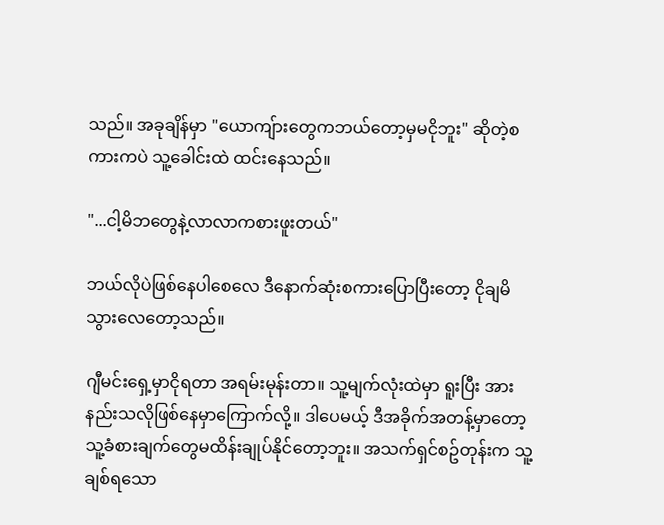သည်။ အခုချိန်မှာ "ယောကျ်ားတွေကဘယ်တော့မှမငိုဘူး" ဆိုတဲ့စကားကပဲ သူ့ခေါင်းထဲ ထင်းနေသည်။

"...ငါ့မိဘတွေနဲ့လာလာကစားဖူးတယ်"

ဘယ်လိုပဲဖြစ်နေပါစေလေ ဒီနောက်ဆုံးစကားပြောပြီးတော့ ငိုချမိသွားလေတော့သည်။

ဂျီမင်းရှေ့မှာငိုရတာ အရမ်းမုန်းတာ။ သူ့မျက်လုံးထဲမှာ ရူးပြီး အားနည်းသလိုဖြစ်နေမှာကြောက်လို့။ ဒါပေမယ့် ဒီအခိုက်အတန့်မှာတော့ သူ့ခံစားချက်တွေမထိန်းချုပ်နိုင်တော့ဘူး။ အသက်ရှင်စဥ်တုန်းက သူ့ချစ်ရသော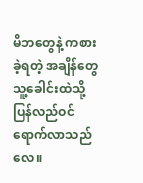မိဘတွေနဲ့ ကစားခဲ့ရတဲ့ အချိန်တွေ သူ့ခေါင်းထဲသို့ ပြန်လည်ဝင်ရောက်လာသည်လေ။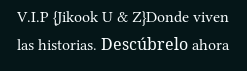V.I.P {Jikook U & Z}Donde viven las historias. Descúbrelo ahora